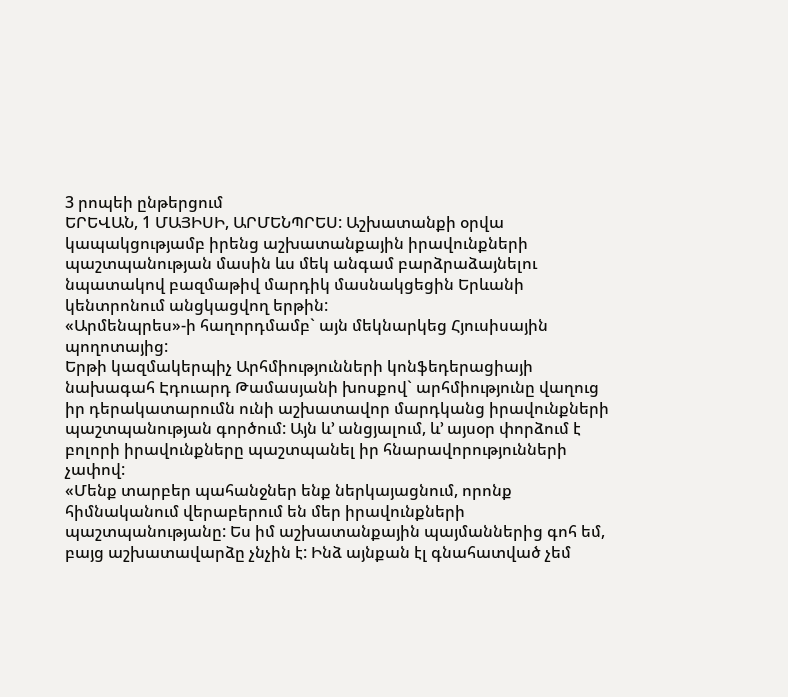3 րոպեի ընթերցում
ԵՐԵՎԱՆ, 1 ՄԱՅԻՍԻ, ԱՐՄԵՆՊՐԵՍ: Աշխատանքի օրվա կապակցությամբ իրենց աշխատանքային իրավունքների պաշտպանության մասին ևս մեկ անգամ բարձրաձայնելու նպատակով բազմաթիվ մարդիկ մասնակցեցին Երևանի կենտրոնում անցկացվող երթին:
«Արմենպրես»-ի հաղորդմամբ` այն մեկնարկեց Հյուսիսային պողոտայից:
Երթի կազմակերպիչ Արհմիությունների կոնֆեդերացիայի նախագահ Էդուարդ Թամասյանի խոսքով` արհմիությունը վաղուց իր դերակատարումն ունի աշխատավոր մարդկանց իրավունքների պաշտպանության գործում: Այն և’ անցյալում, և’ այսօր փորձում է բոլորի իրավունքները պաշտպանել իր հնարավորությունների չափով:
«Մենք տարբեր պահանջներ ենք ներկայացնում, որոնք հիմնականում վերաբերում են մեր իրավունքների պաշտպանությանը: Ես իմ աշխատանքային պայմաններից գոհ եմ, բայց աշխատավարձը չնչին է: Ինձ այնքան էլ գնահատված չեմ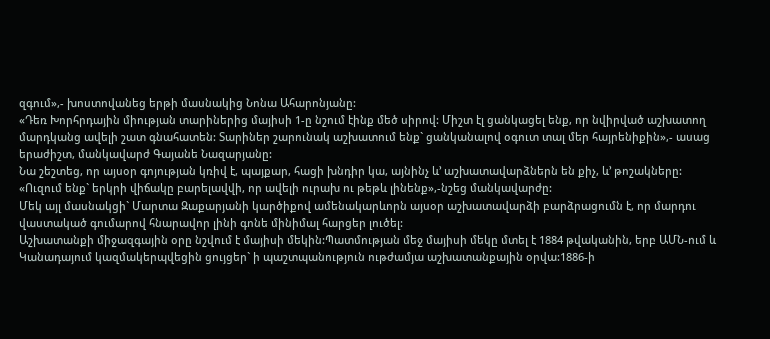զգում»,- խոստովանեց երթի մասնակից Նոնա Ահարոնյանը:
«Դեռ Խորհրդային միության տարիներից մայիսի 1-ը նշում էինք մեծ սիրով: Միշտ էլ ցանկացել ենք, որ նվիրված աշխատող մարդկանց ավելի շատ գնահատեն: Տարիներ շարունակ աշխատում ենք` ցանկանալով օգուտ տալ մեր հայրենիքին»,- ասաց երաժիշտ, մանկավարժ Գայանե Նազարյանը:
Նա շեշտեց, որ այսօր գոյության կռիվ է, պայքար, հացի խնդիր կա, այնինչ և’ աշխատավարձներն են քիչ, և’ թոշակները: «Ուզում ենք` երկրի վիճակը բարելավվի, որ ավելի ուրախ ու թեթև լինենք»,-նշեց մանկավարժը:
Մեկ այլ մասնակցի` Մարտա Զաքարյանի կարծիքով ամենակարևորն այսօր աշխատավարձի բարձրացումն է, որ մարդու վաստակած գումարով հնարավոր լինի գոնե մինիմալ հարցեր լուծել:
Աշխատանքի միջազգային օրը նշվում է մայիսի մեկին:Պատմության մեջ մայիսի մեկը մտել է 1884 թվականին, երբ ԱՄՆ-ում և Կանադայում կազմակերպվեցին ցույցեր` ի պաշտպանություն ութժամյա աշխատանքային օրվա:1886-ի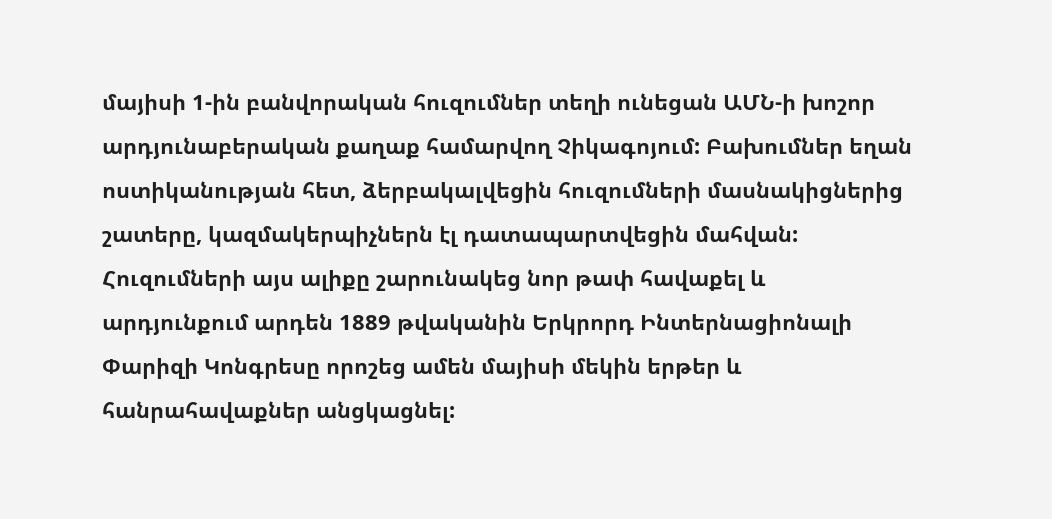մայիսի 1-ին բանվորական հուզումներ տեղի ունեցան ԱՄՆ-ի խոշոր արդյունաբերական քաղաք համարվող Չիկագոյում: Բախումներ եղան ոստիկանության հետ, ձերբակալվեցին հուզումների մասնակիցներից շատերը, կազմակերպիչներն էլ դատապարտվեցին մահվան: Հուզումների այս ալիքը շարունակեց նոր թափ հավաքել և արդյունքում արդեն 1889 թվականին Երկրորդ Ինտերնացիոնալի Փարիզի Կոնգրեսը որոշեց ամեն մայիսի մեկին երթեր և հանրահավաքներ անցկացնել: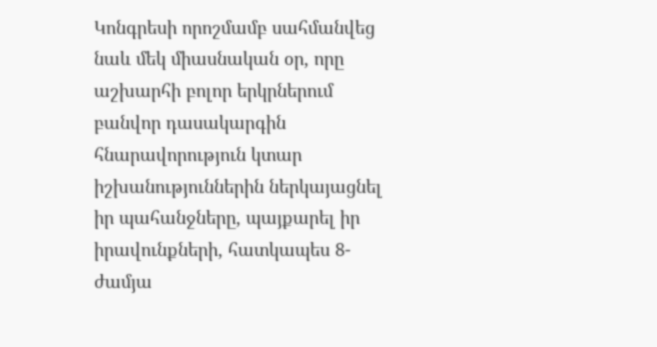Կոնգրեսի որոշմամբ սահմանվեց նաև մեկ միասնական օր, որը աշխարհի բոլոր երկրներում բանվոր դասակարգին հնարավորություն կտար իշխանություններին ներկայացնել իր պահանջները, պայքարել իր իրավունքների, հատկապես 8-ժամյա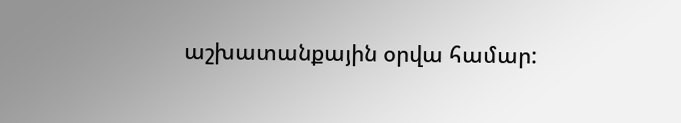աշխատանքային օրվա համար: